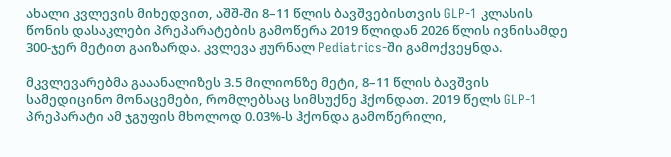ახალი კვლევის მიხედვით, აშშ-ში 8–11 წლის ბავშვებისთვის GLP-1 კლასის წონის დასაკლები პრეპარატების გამოწერა 2019 წლიდან 2026 წლის ივნისამდე 300-ჯერ მეტით გაიზარდა. კვლევა ჟურნალ Pediatrics-ში გამოქვეყნდა.

მკვლევარებმა გააანალიზეს 3.5 მილიონზე მეტი, 8–11 წლის ბავშვის სამედიცინო მონაცემები, რომლებსაც სიმსუქნე ჰქონდათ. 2019 წელს GLP-1 პრეპარატი ამ ჯგუფის მხოლოდ 0.03%-ს ჰქონდა გამოწერილი,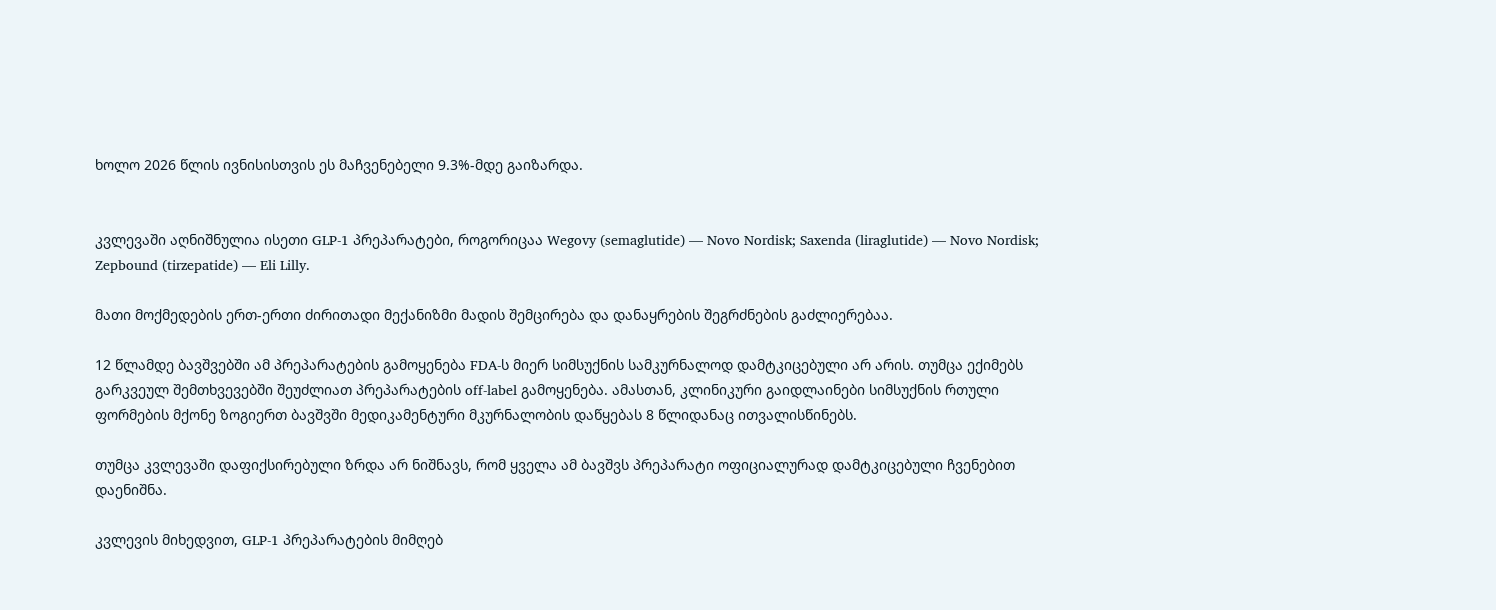ხოლო 2026 წლის ივნისისთვის ეს მაჩვენებელი 9.3%-მდე გაიზარდა.


კვლევაში აღნიშნულია ისეთი GLP-1 პრეპარატები, როგორიცაა Wegovy (semaglutide) — Novo Nordisk; Saxenda (liraglutide) — Novo Nordisk; Zepbound (tirzepatide) — Eli Lilly.

მათი მოქმედების ერთ-ერთი ძირითადი მექანიზმი მადის შემცირება და დანაყრების შეგრძნების გაძლიერებაა.

12 წლამდე ბავშვებში ამ პრეპარატების გამოყენება FDA-ს მიერ სიმსუქნის სამკურნალოდ დამტკიცებული არ არის. თუმცა ექიმებს გარკვეულ შემთხვევებში შეუძლიათ პრეპარატების off-label გამოყენება. ამასთან, კლინიკური გაიდლაინები სიმსუქნის რთული ფორმების მქონე ზოგიერთ ბავშვში მედიკამენტური მკურნალობის დაწყებას 8 წლიდანაც ითვალისწინებს.

თუმცა კვლევაში დაფიქსირებული ზრდა არ ნიშნავს, რომ ყველა ამ ბავშვს პრეპარატი ოფიციალურად დამტკიცებული ჩვენებით დაენიშნა.

კვლევის მიხედვით, GLP-1 პრეპარატების მიმღებ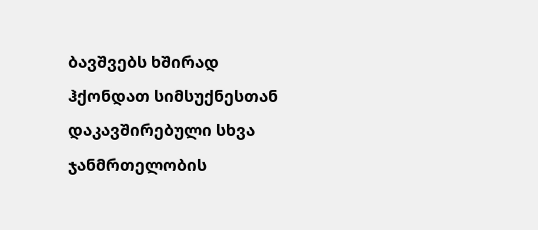ბავშვებს ხშირად ჰქონდათ სიმსუქნესთან დაკავშირებული სხვა ჯანმრთელობის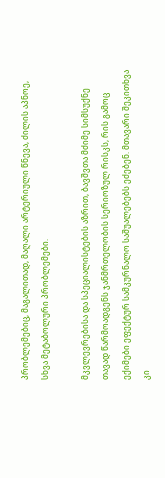პრობლემებიც, მაგალითად, მაღალი არტერიული წნევა, ძილის აპნოე, სხვა მეტაბოლური პრობლემები.

მკვლევრებისა და სპეციალისტების აზრით, ბავშვთა მძიმე სიმსუქნე თავად წარმოადგენს ჯანმრთელობის სერიოზულ რისკს, რის გამოც ექიმები ეფექტურ სამკურნალო საშუალებებს ეძებენ. მთავარი შეკითხვა კი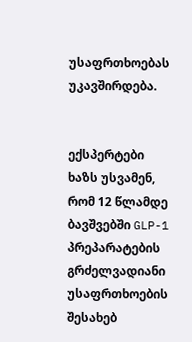უსაფრთხოებას უკავშირდება.


ექსპერტები ხაზს უსვამენ, რომ 12 წლამდე ბავშვებში GLP-1 პრეპარატების გრძელვადიანი უსაფრთხოების შესახებ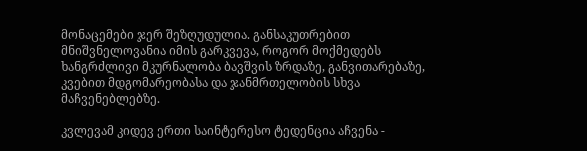მონაცემები ჯერ შეზღუდულია. განსაკუთრებით მნიშვნელოვანია იმის გარკვევა, როგორ მოქმედებს ხანგრძლივი მკურნალობა ბავშვის ზრდაზე, განვითარებაზე, კვებით მდგომარეობასა და ჯანმრთელობის სხვა მაჩვენებლებზე.

კვლევამ კიდევ ერთი საინტერესო ტედენცია აჩვენა -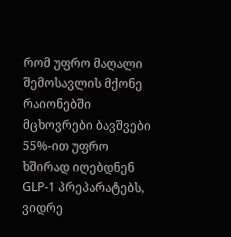რომ უფრო მაღალი შემოსავლის მქონე რაიონებში მცხოვრები ბავშვები 55%-ით უფრო ხშირად იღებდნენ GLP-1 პრეპარატებს, ვიდრე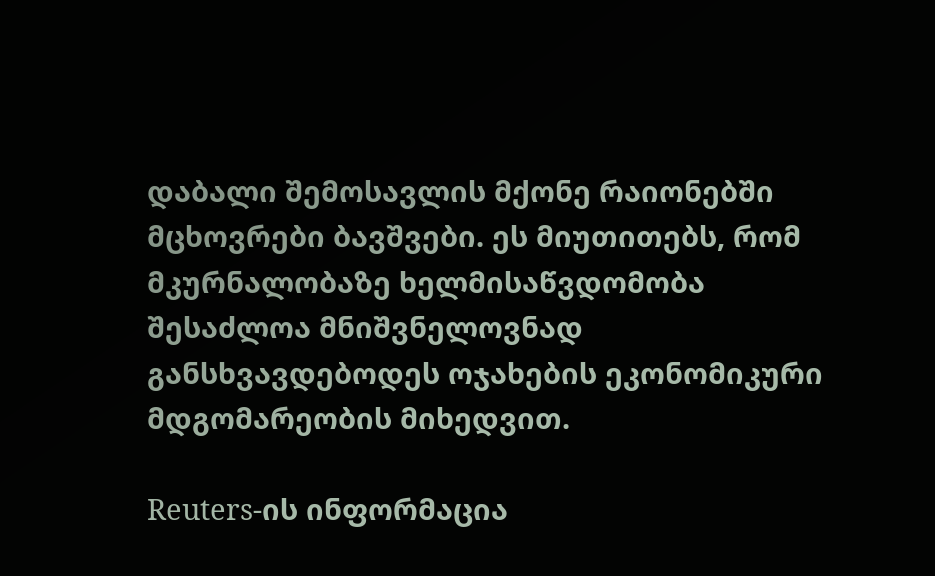დაბალი შემოსავლის მქონე რაიონებში მცხოვრები ბავშვები. ეს მიუთითებს, რომ მკურნალობაზე ხელმისაწვდომობა შესაძლოა მნიშვნელოვნად განსხვავდებოდეს ოჯახების ეკონომიკური მდგომარეობის მიხედვით.

Reuters-ის ინფორმაცია